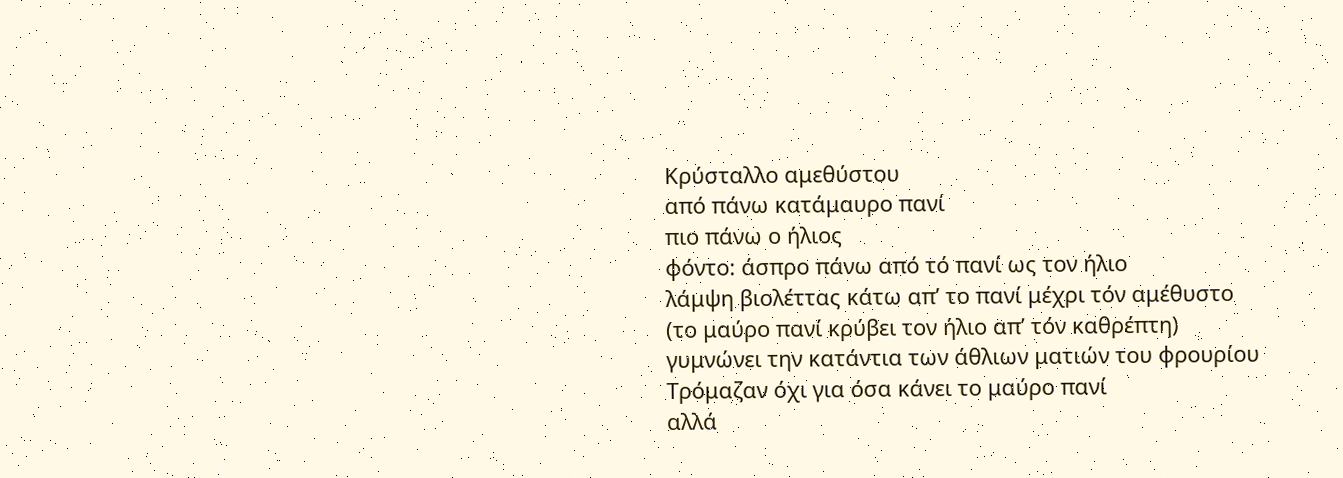Κρύσταλλο αμεθύστου
από πάνω κατάμαυρο πανί
πιο πάνω ο ήλιος
φόντο: άσπρο πάνω από τό πανί ως τον ήλιο
λάμψη βιολέττας κάτω απ’ το πανί μέχρι τόν αμέθυστο
(το μαύρο πανί κρύβει τον ήλιο απ’ τόν καθρέπτη)
γυμνώνει την κατάντια των άθλιων ματιών του φρουρίου
Τρόμαζαν όχι για όσα κάνει το μαύρο πανί
αλλά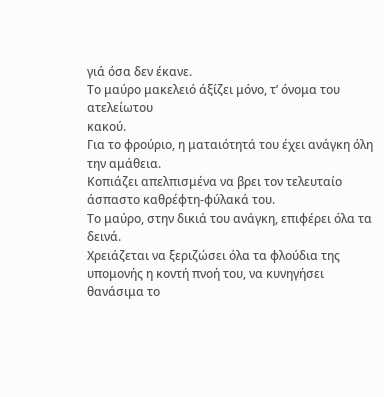γιά όσα δεν έκανε.
Το μαύρο μακελειό άξίζει μόνο, τ’ όνομα του ατελείωτου
κακού.
Για το φρούριο, η ματαιότητά του έχει ανάγκη όλη την αμάθεια.
Κοπιάζει απελπισμένα να βρει τον τελευταίο
άσπαστο καθρέφτη-φύλακά του.
Το μαύρο, στην δικιά του ανάγκη, επιφέρει όλα τα δεινά.
Χρειάζεται να ξεριζώσει όλα τα φλούδια της
υπομονής η κοντή πνοή του, να κυνηγήσει
θανάσιμα το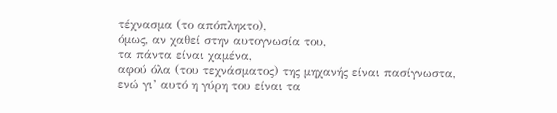τέχνασμα (το απόπληκτο),
όμως, αν χαθεί στην αυτογνωσία του,
τα πάντα είναι χαμένα,
αφού όλα (του τεχνάσματος) της μηχανής είναι πασίγνωστα,
ενώ γι’ αυτό η γύρη του είναι τα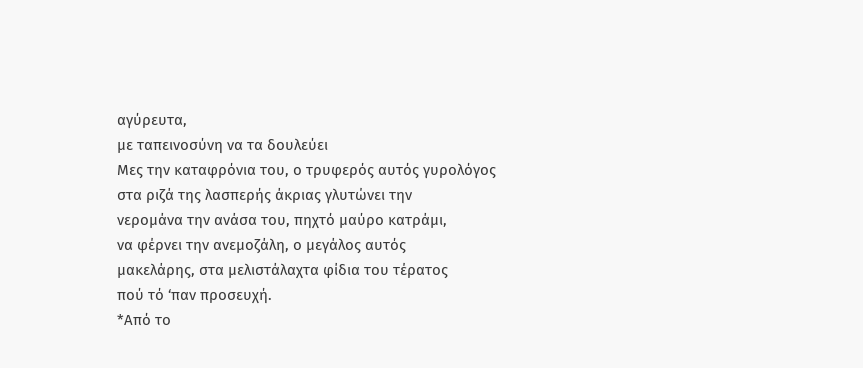αγύρευτα,
με ταπεινοσύνη να τα δουλεύει
Μες την καταφρόνια του, ο τρυφερός αυτός γυρολόγος
στα ριζά της λασπερής άκριας γλυτώνει την
νερομάνα την ανάσα του, πηχτό μαύρο κατράμι,
να φέρνει την ανεμοζάλη, ο μεγάλος αυτός
μακελάρης, στα μελιστάλαχτα φίδια του τέρατος
πού τό ‘παν προσευχή.
*Από το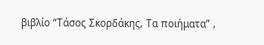βιβλίο “Τάσος Σκορδάκης, Τα ποιήματα” ,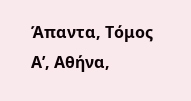Άπαντα, Τόμος Α’, Αθήνα,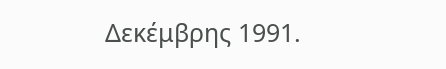Δεκέμβρης 1991.